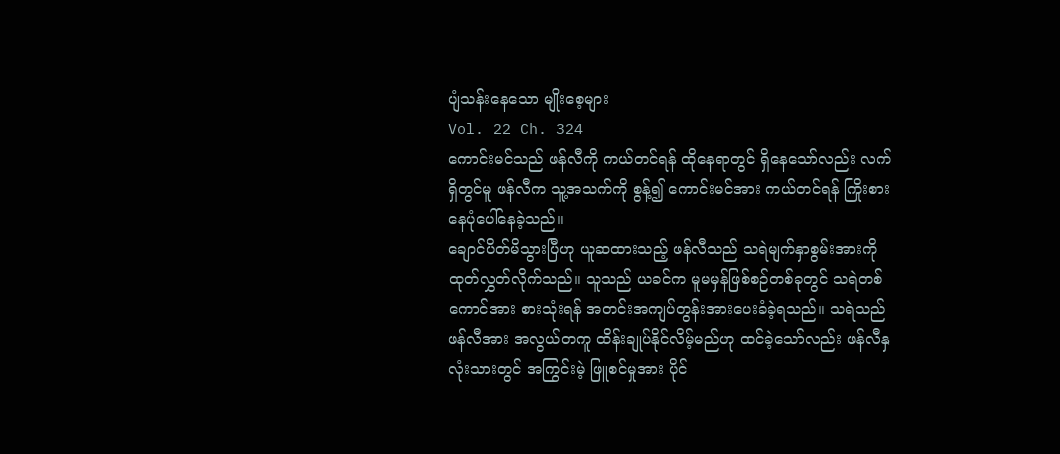ပျံသန်းနေသော မျိုးစေ့များ
Vol. 22 Ch. 324
ကောင်းမင်သည် ဖန်လီကို ကယ်တင်ရန် ထိုနေရာတွင် ရှိနေသော်လည်း လက်ရှိတွင်မူ ဖန်လီက သူ့အသက်ကို စွန့်၍ ကောင်းမင်အား ကယ်တင်ရန် ကြိုးစားနေပုံပေါ်နေခဲ့သည်။
ချောင်ပိတ်မိသွားပြီဟု ယူဆထားသည့် ဖန်လီသည် သရဲမျက်နှာစွမ်းအားကို ထုတ်လွှတ်လိုက်သည်။ သူသည် ယခင်က မူမမှန်ဖြစ်စဉ်တစ်ခုတွင် သရဲတစ်ကောင်အား စားသုံးရန် အတင်းအကျပ်တွန်းအားပေးခံခဲ့ရသည်။ သရဲသည် ဖန်လီအား အလွယ်တကူ ထိန်းချုပ်နိုင်လိမ့်မည်ဟု ထင်ခဲ့သော်လည်း ဖန်လီနှလုံးသားတွင် အကြွင်းမဲ့ ဖြူစင်မှုအား ပိုင်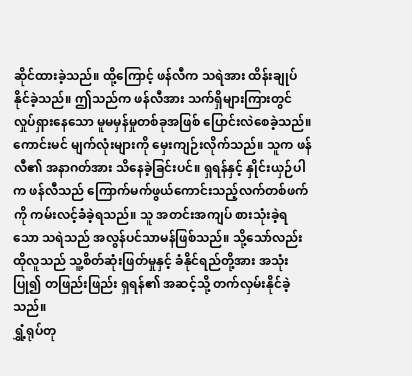ဆိုင်ထားခဲ့သည်။ ထို့ကြောင့် ဖန်လီက သရဲအား ထိန်းချုပ်နိုင်ခဲ့သည်။ ဤသည်က ဖန်လီအား သက်ရှိများကြားတွင် လှုပ်ရှားနေသော မူမမှန်မှုတစ်ခုအဖြစ် ပြောင်းလဲစေခဲ့သည်။
ကောင်းမင် မျက်လုံးများကို မှေးကျဉ်းလိုက်သည်။ သူက ဖန်လီ၏ အနာဂတ်အား သိနေခဲ့ခြင်းပင်။ ရှရန်နှင့် နှိုင်းယှဉ်ပါက ဖန်လီသည် ကြောက်မက်ဖွယ်ကောင်းသည့်လက်တစ်ဖက်ကို ကမ်းလင့်ခံခဲ့ရသည်။ သူ အတင်းအကျပ် စားသုံးခဲ့ရသော သရဲသည် အလွန်ပင်သာမန်ဖြစ်သည်။ သို့သော်လည်း ထိုလူသည် သူ့စိတ်ဆုံးဖြတ်မှုနှင့် ခံနိုင်ရည်တို့အား အသုံးပြု၍ တဖြည်းဖြည်း ရှရန်၏ အဆင့်သို့ တက်လှမ်းနိုင်ခဲ့သည်။
ရွှံ့ရုပ်တု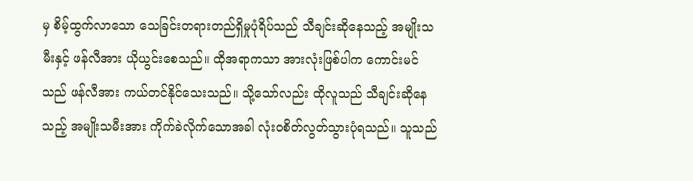မှ စိမ့်ထွက်လာသော သေခြင်းတရားတည်ရှိမှုပုံရိပ်သည် သီချင်းဆိုနေသည့် အမျိုးသမီးနှင့် ဖန်လီအား ယိုယွင်းစေသည်။ ထိုအရာကသာ အားလုံးဖြစ်ပါက ကောင်းမင်သည် ဖန်လီအား ကယ်တင်နိုင်သေးသည်။ သို့သော်လည်း ထိုလူသည် သီချင်းဆိုနေသည့် အမျိုးသမီးအား ကိုက်ခဲလိုက်သောအခါ လုံးဝစိတ်လွတ်သွားပုံရသည်။ သူသည်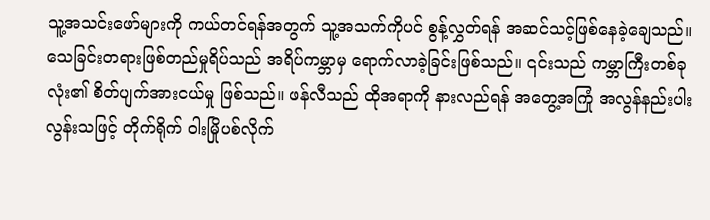သူ့အသင်းဖော်များကို ကယ်တင်ရန်အတွက် သူ့အသက်ကိုပင် စွန့်လွှတ်ရန် အဆင်သင့်ဖြစ်နေခဲ့ချေသည်။
သေခြင်းတရားဖြစ်တည်မှုရိပ်သည် အရိပ်ကမ္ဘာမှ ရောက်လာခဲ့ခြင်းဖြစ်သည်။ ၎င်းသည် ကမ္ဘာကြီးတစ်ခုလုံး၏ စိတ်ပျက်အားငယ်မှု ဖြစ်သည်။ ဖန်လီသည် ထိုအရာကို နားလည်ရန် အတွေ့အကြုံ အလွန်နည်းပါးလွန်းသဖြင့် တိုက်ရိုက် ဝါးမြိုပစ်လိုက်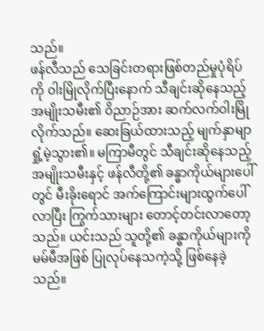သည်။
ဖန်လီသည် သေခြင်းတရားဖြစ်တည်မှုပုံရိပ်ကို ဝါးမြိုလိုက်ပြီးနောက် သီချင်းဆိုနေသည့် အမျိုးသမီး၏ ဝိညာဉ်အား ဆက်လက်ဝါးမြိုလိုက်သည်။ ဆေးခြယ်ထားသည့် မျက်နှာမျာ ရှုံ့မဲ့သွား၏။ မကြာမီတွင် သီချင်းဆိုနေသည့် အမျိုးသမီးနှင့် ဖန်လီတို့၏ ခန္ဓာကိုယ်များပေါ်တွင် မီးခိုးရောင် အက်ကြောင်းများထွက်ပေါ်လာပြီး ကြွက်သားများ တောင့်တင်းလာတော့သည်။ ယင်းသည် သူတို့၏ ခန္ဓာကိုယ်များကို မမ်မီအဖြစ် ပြုလုပ်နေသကဲ့သို့ ဖြစ်နေခဲ့သည်။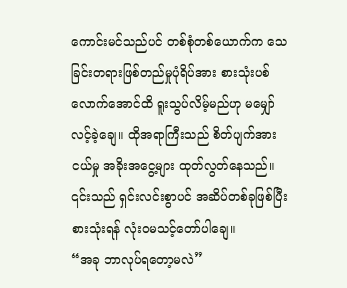ကောင်းမင်သည်ပင် တစ်စုံတစ်ယောက်က သေခြင်းတရားဖြစ်တည်မှုပုံရိပ်အား စားသုံးပစ်လောက်အောင်ထိ ရူးသွပ်လိမ့်မည်ဟု မမျှော်လင့်ခဲ့ချေ။ ထိုအရာကြီးသည် စိတ်ပျက်အားငယ်မှု အခိုးအငွေ့များ ထုတ်လွတ်နေသည်။ ၎င်းသည် ရှင်းလင်းစွာပင် အဆိပ်တစ်ခုဖြစ်ပြီး စားသုံးရန် လုံးဝမသင့်တော်ပါချေ။
“အခု ဘာလုပ်ရတော့မလဲ”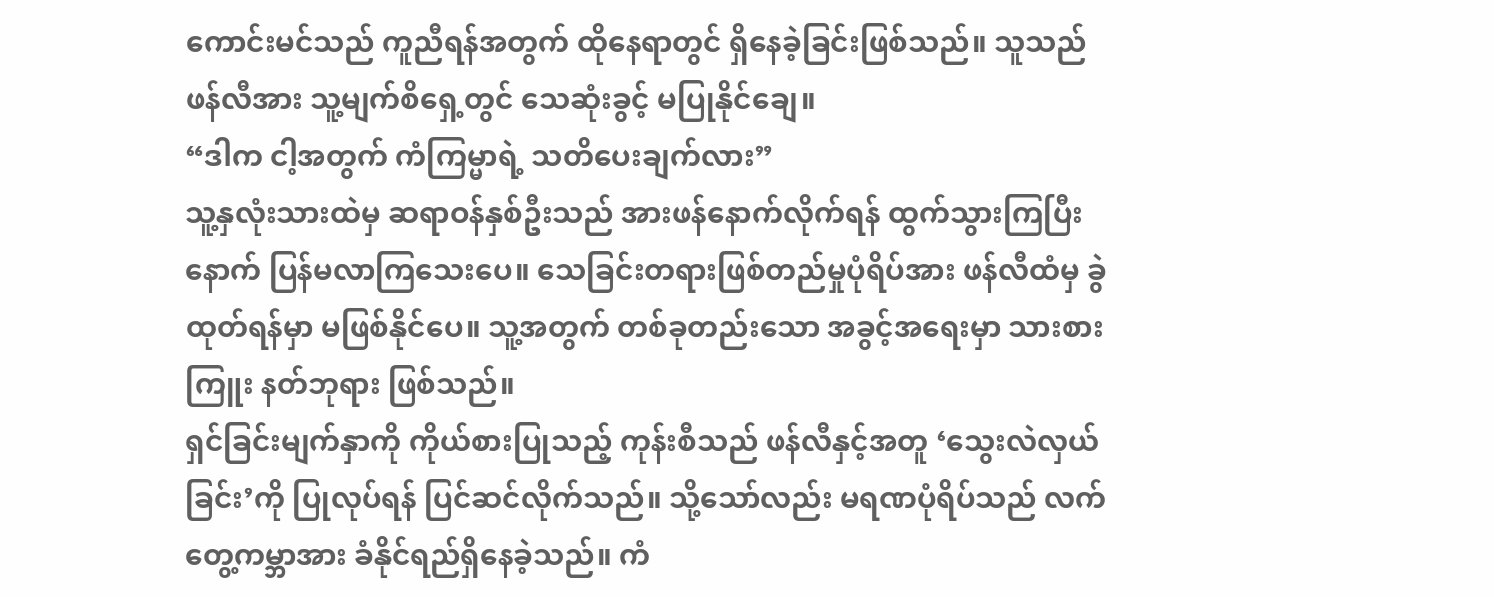ကောင်းမင်သည် ကူညီရန်အတွက် ထိုနေရာတွင် ရှိနေခဲ့ခြင်းဖြစ်သည်။ သူသည် ဖန်လီအား သူ့မျက်စိရှေ့တွင် သေဆုံးခွင့် မပြုနိုင်ချေ။
“ဒါက ငါ့အတွက် ကံကြမ္မာရဲ့ သတိပေးချက်လား”
သူ့နှလုံးသားထဲမှ ဆရာဝန်နှစ်ဦးသည် အားဖန်နောက်လိုက်ရန် ထွက်သွားကြပြီးနောက် ပြန်မလာကြသေးပေ။ သေခြင်းတရားဖြစ်တည်မှုပုံရိပ်အား ဖန်လီထံမှ ခွဲထုတ်ရန်မှာ မဖြစ်နိုင်ပေ။ သူ့အတွက် တစ်ခုတည်းသော အခွင့်အရေးမှာ သားစားကြူး နတ်ဘုရား ဖြစ်သည်။
ရှင်ခြင်းမျက်နှာကို ကိုယ်စားပြုသည့် ကုန်းစီသည် ဖန်လီနှင့်အတူ ‘သွေးလဲလှယ်ခြင်း’ကို ပြုလုပ်ရန် ပြင်ဆင်လိုက်သည်။ သို့သော်လည်း မရဏပုံရိပ်သည် လက်တွေ့ကမ္ဘာအား ခံနိုင်ရည်ရှိနေခဲ့သည်။ ကံ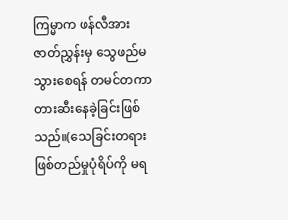ကြမ္မာက ဖန်လီအား ဇာတ်ညွှန်းမှ သွေဖည်မသွားစေရန် တမင်တကာ တားဆီးနေခဲ့ခြင်းဖြစ်သည်။(သေခြင်းတရားဖြစ်တည်မှုပုံရိပ်ကို မရ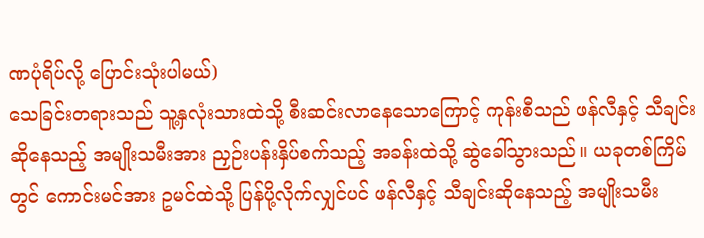ဏပုံရိပ်လို့ ပြောင်းသုံးပါမယ်)
သေခြင်းတရားသည် သူ့နှလုံးသားထဲသို့ စီးဆင်းလာနေသောကြောင့် ကုန်းစီသည် ဖန်လီနှင့် သီချင်းဆိုနေသည့် အမျိုးသမီးအား ညှဉ်းပန်းနှိပ်စက်သည့် အခန်းထဲသို့ ဆွဲခေါ်သွားသည်။ ယခုတစ်ကြိမ်တွင် ကောင်းမင်အား ဥမင်ထဲသို့ ပြန်ပို့လိုက်လျှင်ပင် ဖန်လီနှင့် သီချင်းဆိုနေသည့် အမျိုးသမီး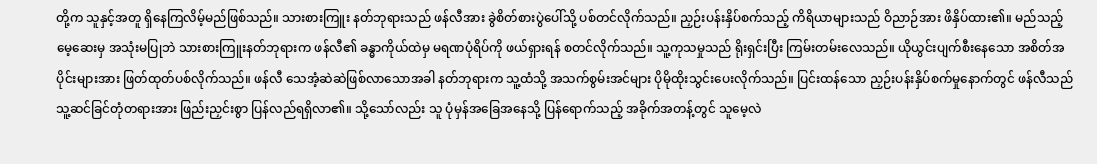တို့က သူနှင့်အတူ ရှိနေကြလိမ့်မည်ဖြစ်သည်။ သားစားကြူး နတ်ဘုရားသည် ဖန်လီအား ခွဲစိတ်စားပွဲပေါ်သို့ ပစ်တင်လိုက်သည်။ ညှဉ်းပန်းနှိပ်စက်သည့် ကိရိယာများသည် ဝိညာဉ်အား ဖိနှိပ်ထား၏။ မည်သည့် မေ့ဆေးမှ အသုံးမပြုဘဲ သားစားကြူးနတ်ဘုရားက ဖန်လီ၏ ခန္ဓာကိုယ်ထဲမှ မရဏပုံရိပ်ကို ဖယ်ရှားရန် စတင်လိုက်သည်။ သူ့ကုသမှုသည် ရိုးရှင်းပြီး ကြမ်းတမ်းလေသည်။ ယိုယွင်းပျက်စီးနေသော အစိတ်အပိုင်းများအား ဖြတ်ထုတ်ပစ်လိုက်သည်။ ဖန်လီ သေအံ့ဆဲဆဲဖြစ်လာသောအခါ နတ်ဘုရားက သူ့ထံသို့ အသက်စွမ်းအင်များ ပိုမိုထိုးသွင်းပေးလိုက်သည်။ ပြင်းထန်သော ညှဉ်းပန်းနှိပ်စက်မှုနောက်တွင် ဖန်လီသည် သူ့ဆင်ခြင်တုံတရားအား ဖြည်းညှင်းစွာ ပြန်လည်ရရှိလာ၏။ သို့သော်လည်း သူ ပုံမှန်အခြေအနေသို့ ပြန်ရောက်သည့် အခိုက်အတန့်တွင် သူမေ့လဲ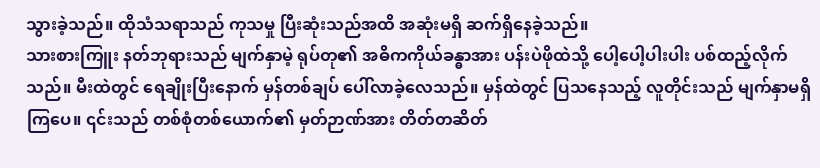သွားခဲ့သည်။ ထိုသံသရာသည် ကုသမှု ပြီးဆုံးသည်အထိ အဆုံးမရှိ ဆက်ရှိနေခဲ့သည်။
သားစားကြူး နတ်ဘုရားသည် မျက်နှာမဲ့ ရုပ်တု၏ အဓိကကိုယ်ခန္ဓာအား ပန်းပဲဖိုထဲသို့ ပေါ့ပေါ့ပါးပါး ပစ်ထည့်လိုက်သည်။ မီးထဲတွင် ရေချိုးပြီးနောက် မှန်တစ်ချပ် ပေါ်လာခဲ့လေသည်။ မှန်ထဲတွင် ပြသနေသည့် လူတိုင်းသည် မျက်နှာမရှိကြပေ။ ၎င်းသည် တစ်စုံတစ်ယောက်၏ မှတ်ဉာဏ်အား တိတ်တဆိတ်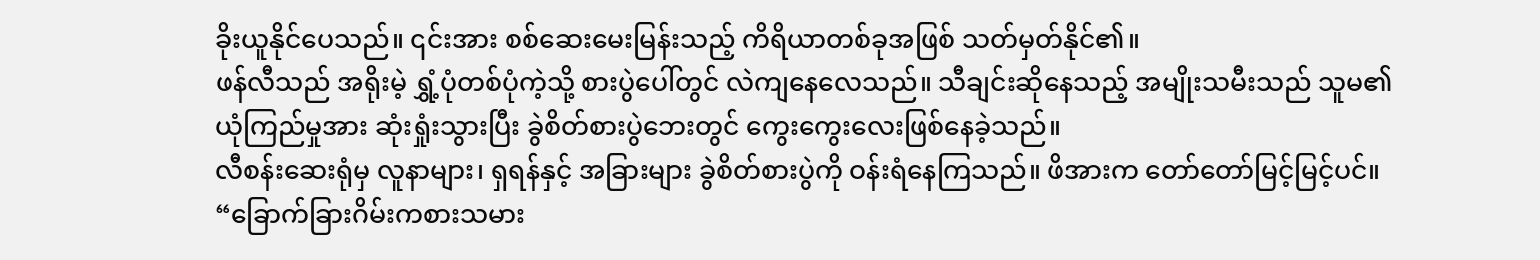ခိုးယူနိုင်ပေသည်။ ၎င်းအား စစ်ဆေးမေးမြန်းသည့် ကိရိယာတစ်ခုအဖြစ် သတ်မှတ်နိုင်၏။
ဖန်လီသည် အရိုးမဲ့ ရွှံ့ပုံတစ်ပုံကဲ့သို့ စားပွဲပေါ်တွင် လဲကျနေလေသည်။ သီချင်းဆိုနေသည့် အမျိုးသမီးသည် သူမ၏ ယုံကြည်မှုအား ဆုံးရှုံးသွားပြီး ခွဲစိတ်စားပွဲဘေးတွင် ကွေးကွေးလေးဖြစ်နေခဲ့သည်။
လီစန်းဆေးရုံမှ လူနာများ၊ ရှရန်နှင့် အခြားများ ခွဲစိတ်စားပွဲကို ဝန်းရံနေကြသည်။ ဖိအားက တော်တော်မြင့်မြင့်ပင်။
“ခြောက်ခြားဂိမ်းကစားသမား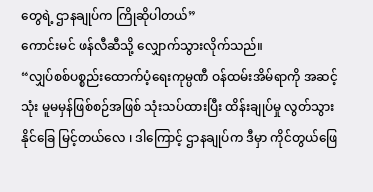တွေရဲ့ ဌာနချုပ်က ကြိုဆိုပါတယ်”
ကောင်းမင် ဖန်လီဆီသို့ လျှောက်သွားလိုက်သည်။
“လျှပ်စစ်ပစ္စည်းထောက်ပံ့ရေးကုမ္ပဏီ ဝန်ထမ်းအိမ်ရာကို အဆင့်သုံး မူမမှန်ဖြစ်စဉ်အဖြစ် သုံးသပ်ထားပြီး ထိန်းချုပ်မှု လွတ်သွားနိုင်ခြေ မြင့်တယ်လေ ၊ ဒါကြောင့် ဌာနချုပ်က ဒီမှာ ကိုင်တွယ်ဖြေ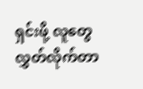ရှင်းဖို့ လူတွေ လွှတ်လိုက်တာ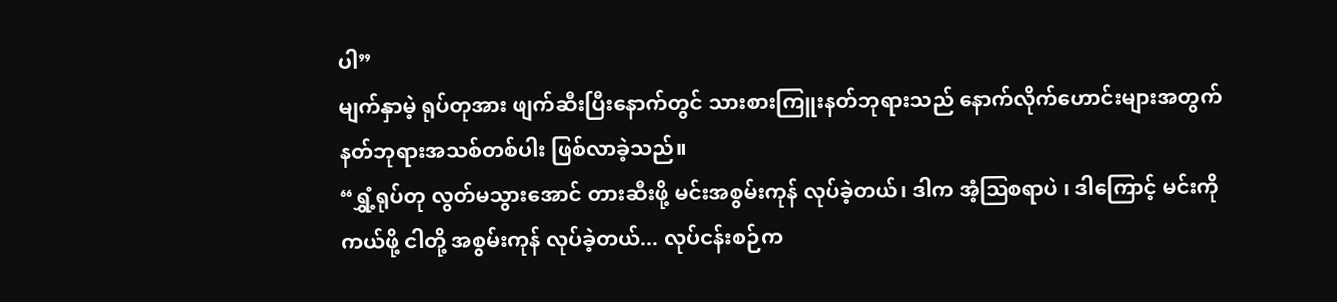ပါ”
မျက်နှာမဲ့ ရုပ်တုအား ဖျက်ဆီးပြီးနောက်တွင် သားစားကြူးနတ်ဘုရားသည် နောက်လိုက်ဟောင်းများအတွက် နတ်ဘုရားအသစ်တစ်ပါး ဖြစ်လာခဲ့သည်။
“ရွှံ့ရုပ်တု လွတ်မသွားအောင် တားဆီးဖို့ မင်းအစွမ်းကုန် လုပ်ခဲ့တယ်၊ ဒါက အံ့ဩစရာပဲ ၊ ဒါကြောင့် မင်းကို ကယ်ဖို့ ငါတို့ အစွမ်းကုန် လုပ်ခဲ့တယ်... လုပ်ငန်းစဉ်က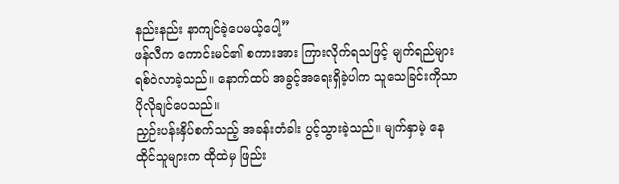နည်းနည်း နာကျင်ခဲ့ပေမယ့်ပေါ့”
ဖန်လီက ကောင်းမင်၏ စကားအား ကြားလိုက်ရသဖြင့် မျက်ရည်များ ရစ်ဝဲလာခဲ့သည်။ နောက်ထပ် အခွင့်အရေးရှိခဲ့ပါက သူသေခြင်းကိုသာ ပိုလိုချင်ပေသည်။
ညှဉ်းပန်းနှိပ်စက်သည့် အခန်းတံခါး ပွင့်သွားခဲ့သည်။ မျက်နှာမဲ့ နေထိုင်သူများက ထိုထဲမှ ဖြည်း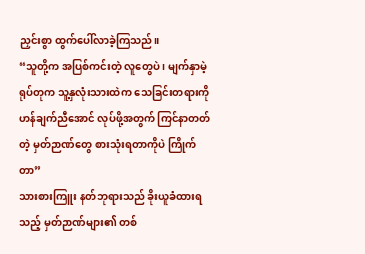ညှင်းစွာ ထွက်ပေါ်လာခဲ့ကြသည်။
“သူတို့က အပြစ်ကင်းတဲ့ လူတွေပဲ ၊ မျက်နှာမဲ့ ရုပ်တုက သူ့နှလုံးသားထဲက သေခြင်းတရားကို ဟန်ချက်ညီအောင် လုပ်ဖို့အတွက် ကြင်နာတတ်တဲ့ မှတ်ဉာဏ်တွေ စားသုံးရတာကိုပဲ ကြိုက်တာ”
သားစားကြူး နတ်ဘုရားသည် ခိုးယူခံထားရသည့် မှတ်ဉာဏ်များ၏ တစ်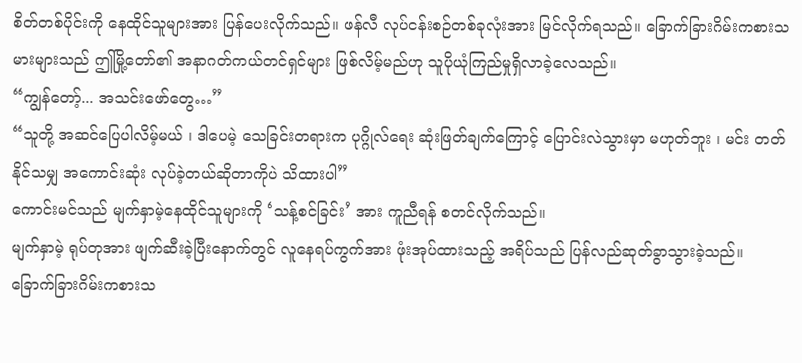စိတ်တစ်ပိုင်းကို နေထိုင်သူများအား ပြန်ပေးလိုက်သည်။ ဖန်လီ လုပ်ငန်းစဉ်တစ်ခုလုံးအား မြင်လိုက်ရသည်။ ခြောက်ခြားဂိမ်းကစားသမားများသည် ဤမြို့တော်၏ အနာဂတ်ကယ်တင်ရှင်များ ဖြစ်လိမ့်မည်ဟု သူပိုယုံကြည်မှုရှိလာခဲ့လေသည်။
“ကျွန်တော့်... အသင်းဖော်တွေ…”
“သူတို့ အဆင်ပြေပါလိမ့်မယ် ၊ ဒါပေမဲ့ သေခြင်းတရားက ပုဂ္ဂိုလ်ရေး ဆုံးဖြတ်ချက်ကြောင့် ပြောင်းလဲသွားမှာ မဟုတ်ဘူး ၊ မင်း တတ်နိုင်သမျှ အကောင်းဆုံး လုပ်ခဲ့တယ်ဆိုတာကိုပဲ သိထားပါ”
ကောင်းမင်သည် မျက်နှာမဲ့နေထိုင်သူများကို ‘သန့်စင်ခြင်း’ အား ကူညီရန် စတင်လိုက်သည်။
မျက်နှာမဲ့ ရုပ်တုအား ဖျက်ဆီးခဲ့ပြီးနောက်တွင် လူနေရပ်ကွက်အား ဖုံးအုပ်ထားသည့် အရိပ်သည် ပြန်လည်ဆုတ်ခွာသွားခဲ့သည်။
ခြောက်ခြားဂိမ်းကစားသ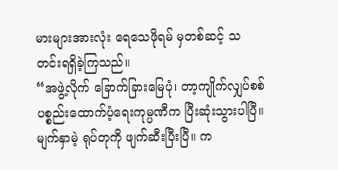မားများအားလုံး ရေသေဖိုရမ် မှတစ်ဆင့် သတင်းရရှိခဲ့ကြသည်။
“အဖွဲ့လိုက် ခြောက်ခြားမြေပုံ၊ တာ့ကျိုက်လျှပ်စစ်ပစ္စည်းထောက်ပံ့ရေးကုမ္ပဏီက ပြီးဆုံးသွားပါပြီ။ မျက်နှာမဲ့ ရုပ်တုကို ဖျက်ဆီးပြီးပြီ။ က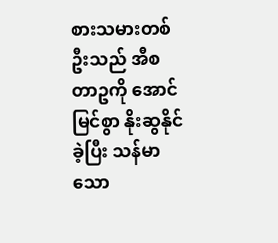စားသမားတစ်ဦးသည် အီစတာဥကို အောင်မြင်စွာ နိုးဆွနိုင်ခဲ့ပြီး သန်မာသော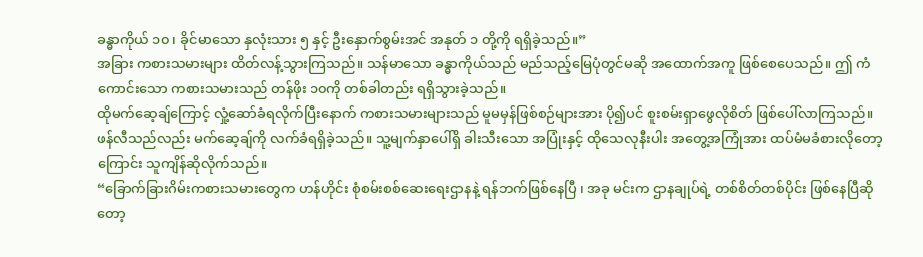ခန္ဓာကိုယ် ၁၀ ၊ ခိုင်မာသော နှလုံးသား ၅ နှင့် ဦးနှောက်စွမ်းအင် အနုတ် ၁ တို့ကို ရရှိခဲ့သည်။”
အခြား ကစားသမားများ ထိတ်လန့်သွားကြသည်။ သန်မာသော ခန္ဓာကိုယ်သည် မည်သည့်မြေပုံတွင်မဆို အထောက်အကူ ဖြစ်စေပေသည်။ ဤ ကံကောင်းသော ကစားသမားသည် တန်ဖိုး ၁၀ကို တစ်ခါတည်း ရရှိသွားခဲ့သည်။
ထိုမက်ဆေ့ချ်ကြောင့် လှုံ့ဆော်ခံရလိုက်ပြီးနောက် ကစားသမားများသည် မူမမှန်ဖြစ်စဉ်များအား ပို၍ပင် စူးစမ်းရှာဖွေလိုစိတ် ဖြစ်ပေါ်လာကြသည်။
ဖန်လီသည်လည်း မက်ဆေ့ချ်ကို လက်ခံရရှိခဲ့သည်။ သူ့မျက်နှာပေါ်ရှိ ခါးသီးသော အပြုံးနှင့် ထိုသေလုနီးပါး အတွေ့အကြုံအား ထပ်မံမခံစားလိုတော့ကြောင်း သူကျိန်ဆိုလိုက်သည်။
“ခြောက်ခြားဂိမ်းကစားသမားတွေက ဟန်ဟိုင်း စုံစမ်းစစ်ဆေးရေးဌာနနဲ့ ရန်ဘက်ဖြစ်နေပြီ ၊ အခု မင်းက ဌာနချုပ်ရဲ့ တစ်စိတ်တစ်ပိုင်း ဖြစ်နေပြီဆိုတော့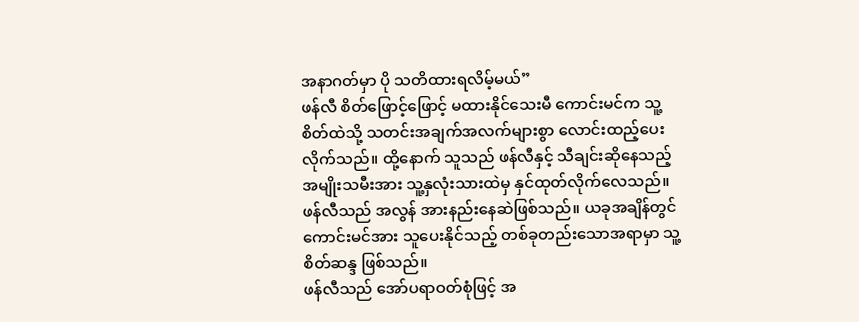အနာဂတ်မှာ ပို သတိထားရလိမ့်မယ်”
ဖန်လီ စိတ်ဖြောင့်ဖြောင့် မထားနိုင်သေးမီ ကောင်းမင်က သူ့စိတ်ထဲသို့ သတင်းအချက်အလက်များစွာ လောင်းထည့်ပေးလိုက်သည်။ ထို့နောက် သူသည် ဖန်လီနှင့် သီချင်းဆိုနေသည့် အမျိုးသမီးအား သူ့နှလုံးသားထဲမှ နှင်ထုတ်လိုက်လေသည်။
ဖန်လီသည် အလွန် အားနည်းနေဆဲဖြစ်သည်။ ယခုအချိန်တွင် ကောင်းမင်အား သူပေးနိုင်သည့် တစ်ခုတည်းသောအရာမှာ သူ့စိတ်ဆန္ဒ ဖြစ်သည်။
ဖန်လီသည် အော်ပရာဝတ်စုံဖြင့် အ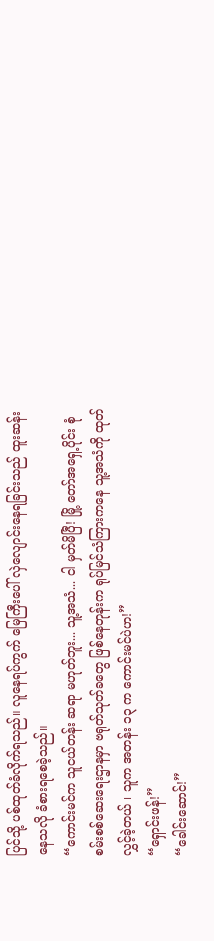ပြင်သို့ ပစ်ထုတ်ခံလိုက်ရသည်။ လူနေရပ်ကွက် မြေကြီးပေါ် လှဲလျောင်းနေရခြင်းသည် ထူးဆန်းနေသလို ခံစားရစေခဲ့သည်။
“ကောင်းမင်က သူငယ်တန်း ဆရာ မဟုတ်ဘူး... သူ့အသံ... ငါ မှတ်မိပြီ! မြို့ တော်အရှေ့ပိုင်း စုံစမ်းစစ်ဆေးရေးဌာနမှာ ဗရုတ်သုတ်ခတွေ ဖြစ်နေတုန်းက ရုပ်မြင်သံကြားကနေ သူ့အသံကို ထုတ်လွှင့်ခဲ့တယ် ၊ သူက အတန်း ၁၃ က ကောင်းမင်ပဲဟ!”
“ရှောင်းဖန်!”
“ခေါင်းဆောင်!”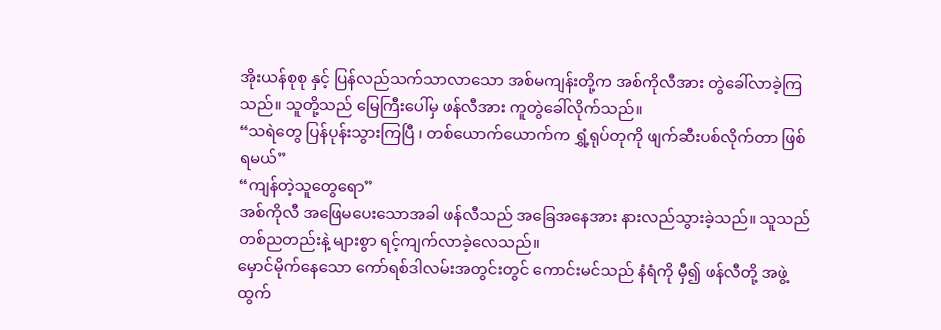အိုးယန်စုစု နှင့် ပြန်လည်သက်သာလာသော အစ်မကျန်းတို့က အစ်ကိုလီအား တွဲခေါ်လာခဲ့ကြသည်။ သူတို့သည် မြေကြီးပေါ်မှ ဖန်လီအား ကူတွဲခေါ်လိုက်သည်။
“သရဲတွေ ပြန်ပုန်းသွားကြပြီ ၊ တစ်ယောက်ယောက်က ရွှံ့ရုပ်တုကို ဖျက်ဆီးပစ်လိုက်တာ ဖြစ်ရမယ်”
“ကျန်တဲ့သူတွေရော”
အစ်ကိုလီ အဖြေမပေးသောအခါ ဖန်လီသည် အခြေအနေအား နားလည်သွားခဲ့သည်။ သူသည် တစ်ညတည်းနဲ့ များစွာ ရင့်ကျက်လာခဲ့လေသည်။
မှောင်မိုက်နေသော ကော်ရစ်ဒါလမ်းအတွင်းတွင် ကောင်းမင်သည် နံရံကို မှီ၍ ဖန်လီတို့ အဖွဲ့ ထွက်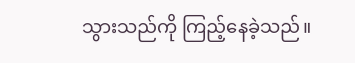သွားသည်ကို ကြည့်နေခဲ့သည်။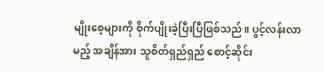မျိုးစေ့များကို စိုက်ပျိုးခဲ့ပြီးပြီဖြစ်သည်။ ပွင့်လန်းလာမည့် အချိန်အား သူစိတ်ရှည်ရှည် စောင့်ဆိုင်း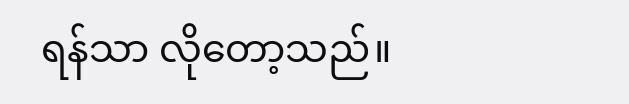ရန်သာ လိုတော့သည်။